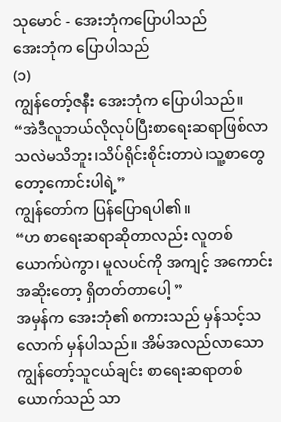သုမောင် - အေးဘုံကပြောပါသည်
အေးဘုံက ပြောပါသည်
(၁)
ကျွန်တော့်ဇနီး အေးဘုံက ပြောပါသည်။
“အဲဒီလူဘယ်လိုလုပ်ပြီးစာရေးဆရာဖြစ်လာသလဲမသိဘူး၊သိပ်ရိုင်းစိုင်းတာပဲ၊သူ့စာတွေတော့ကောင်းပါရဲ့”
ကျွန်တော်က ပြန်ပြောရပါ၏။
“ဟ စာရေးဆရာဆိုတာလည်း လူတစ်ယောက်ပဲကွာ၊ မူလပင်ကို အကျင့် အကောင်းအဆိုးတော့ ရှိတတ်တာပေါ့ ”
အမှန်က အေးဘုံ၏ စကားသည် မှန်သင့်သလောက် မှန်ပါသည်။ အိမ်အလည်လာသော ကျွန်တော့်သူငယ်ချင်း စာရေးဆရာတစ်ယောက်သည် သာ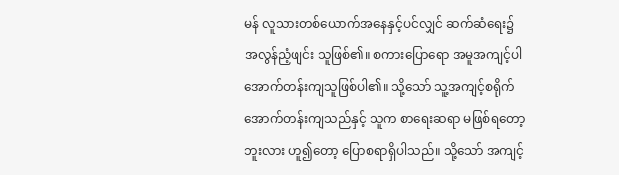မန် လူသားတစ်ယောက်အနေနှင့်ပင်လျှင် ဆက်ဆံရေး၌ အလွန်ညံ့ဖျင်း သူဖြစ်၏။ စကားပြောရော အမူအကျင့်ပါ အောက်တန်းကျသူဖြစ်ပါ၏။ သို့သော် သူ့အကျင့်စရိုက် အောက်တန်းကျသည်နှင့် သူက စာရေးဆရာ မဖြစ်ရတော့ဘူးလား ဟူ၍တော့ ပြောစရာရှိပါသည်။ သို့သော် အကျင့်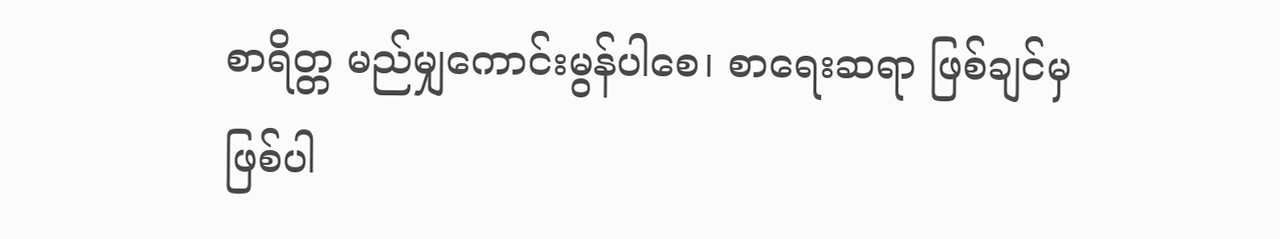စာရိတ္တ မည်မျှကောင်းမွန်ပါစေ၊ စာရေးဆရာ ဖြစ်ချင်မှ ဖြစ်ပါ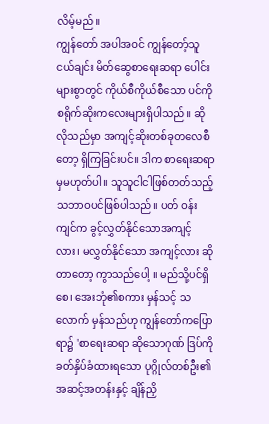လိမ့်မည်။
ကျွန်တော် အပါအဝင် ကျွန်တော့်သူငယ်ချင်း မိတ်ဆွေစာရေးဆရာ ပေါင်းများစွာတွင် ကိုယ်စီကိုယ်စီသော ပင်ကိုစရိုက်ဆိုးကလေးများရှိပါသည်။ ဆိုလိုသည်မှာ အကျင့်ဆိုးတစ်ခုတလေစီတော့ ရှိကြခြင်းပင်။ ဒါက စာရေးဆရာမှမဟုတ်ပါ။ သူသူငါငါဖြစ်တတ်သည့်သဘာဝပင်ဖြစ်ပါသည်။ ပတ် ဝန်းကျင်က ခွင့်လွှတ်နိုင်သောအကျင့်လား၊ မလွှတ်နိုင်သော အကျင့်လား ဆိုတာတော့ ကွာသည်ပေါ့ ။ မည်သို့ပင်ရှိစေ၊ အေးဘုံ၏စကား မှန်သင့် သလောက် မှန်သည်ဟု ကျွန်တော်ကပြောရာ၌ 'စာရေးဆရာ ဆိုသောဂုဏ် ဒြပ်ကို ခတ်နှိပ်ခံထားရသော ပုဂ္ဂိုလ်တစ်ဦး၏ အဆင့်အတန်းနှင့် ချိန်ညှိ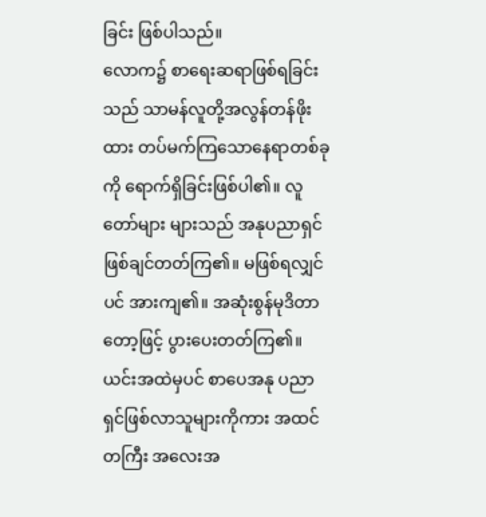ခြင်း ဖြစ်ပါသည်။
လောက၌ စာရေးဆရာဖြစ်ရခြင်းသည် သာမန်လူတို့အလွန်တန်ဖိုး ထား တပ်မက်ကြသောနေရာတစ်ခုကို ရောက်ရှိခြင်းဖြစ်ပါ၏။ လူတော်များ များသည် အနုပညာရှင်ဖြစ်ချင်တတ်ကြ၏။ မဖြစ်ရလျှင်ပင် အားကျ၏။ အဆုံးစွန်မုဒိတာတော့ဖြင့် ပွားပေးတတ်ကြ၏။ ယင်းအထဲမှပင် စာပေအနု ပညာရှင်ဖြစ်လာသူများကိုကား အထင်တကြီး အလေးအ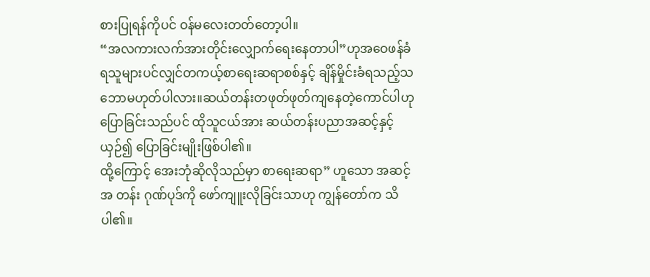စားပြုရန်ကိုပင် ဝန်မလေးတတ်တော့ပါ။
“အလကားလက်အားတိုင်းလျှောက်ရေးနေတာပါ”ဟုအဝေဖန်ခံရသူများပင်လျှင်တကယ့်စာရေးဆရာစစ်နှင့် ချိန်မှိုင်းခံရသည့်သဘောမဟုတ်ပါလား။ဆယ်တန်းတဖုတ်ဖုတ်ကျနေတဲ့ကောင်ပါဟု ပြောခြင်းသည်ပင် ထိုသူငယ်အား ဆယ်တန်းပညာအဆင့်နှင့်ယှဉ်၍ ပြောခြင်းမျိုးဖြစ်ပါ၏။
ထို့ကြောင့် အေးဘုံဆိုလိုသည်မှာ စာရေးဆရာ” ဟူသော အဆင့်အ တန်း ဂုဏ်ပုဒ်ကို ဖော်ကျူးလိုခြင်းသာဟု ကျွန်တော်က သိပါ၏။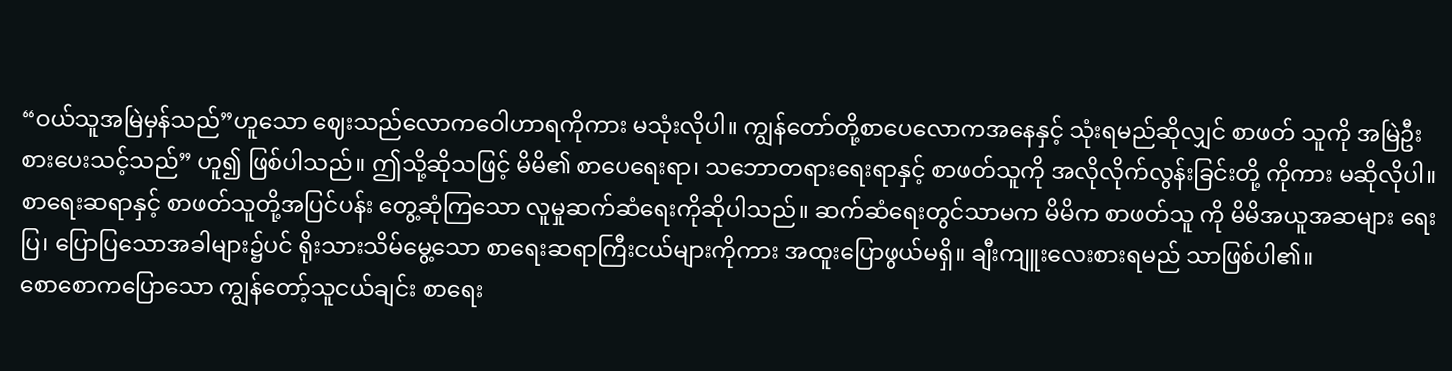“ဝယ်သူအမြဲမှန်သည်”ဟူသော ဈေးသည်လောကဝေါဟာရကိုကား မသုံးလိုပါ။ ကျွန်တော်တို့စာပေလောကအနေနှင့် သုံးရမည်ဆိုလျှင် စာဖတ် သူကို အမြဲဦးစားပေးသင့်သည်” ဟူ၍ ဖြစ်ပါသည်။ ဤသို့ဆိုသဖြင့် မိမိ၏ စာပေရေးရာ၊ သဘောတရားရေးရာနှင့် စာဖတ်သူကို အလိုလိုက်လွန်းခြင်းတို့ ကိုကား မဆိုလိုပါ။ စာရေးဆရာနှင့် စာဖတ်သူတို့အပြင်ပန်း တွေ့ဆုံကြသော လူမှုဆက်ဆံရေးကိုဆိုပါသည်။ ဆက်ဆံရေးတွင်သာမက မိမိက စာဖတ်သူ ကို မိမိအယူအဆများ ရေးပြ၊ ပြောပြသောအခါများ၌ပင် ရိုးသားသိမ်မွေ့သော စာရေးဆရာကြီးငယ်များကိုကား အထူးပြောဖွယ်မရှိ။ ချီးကျူးလေးစားရမည် သာဖြစ်ပါ၏။
စောစောကပြောသော ကျွန်တော့်သူငယ်ချင်း စာရေး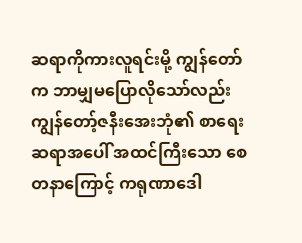ဆရာကိုကားလူရင်းမို့ ကျွန်တော်က ဘာမျှမပြောလိုသော်လည်း ကျွန်တော့်ဇနီးအေးဘုံ၏ စာရေးဆရာအပေါ် အထင်ကြီးသော စေတနာကြောင့် ကရုဏာဒေါ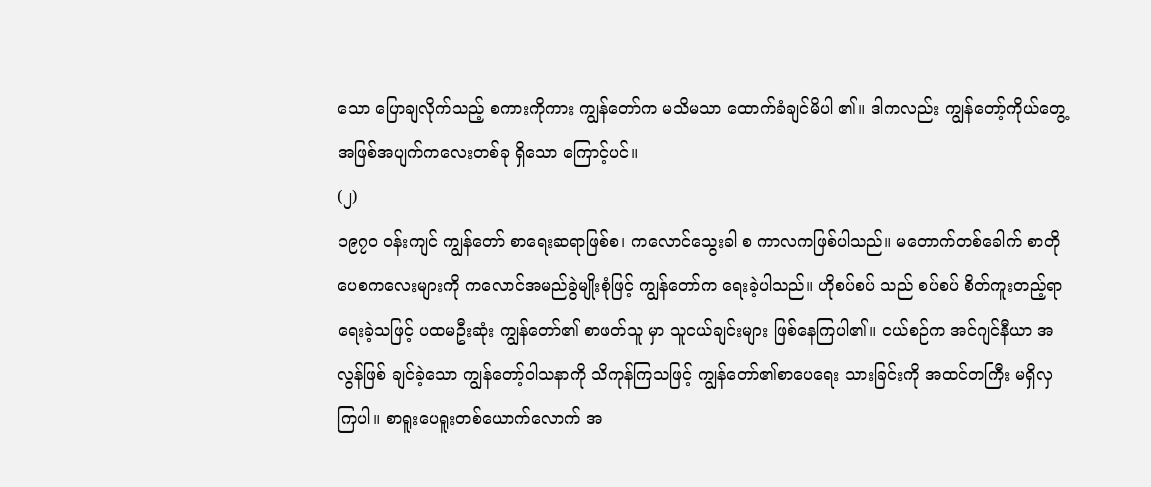သော ပြောချလိုက်သည့် စကားကိုကား ကျွန်တော်က မသိမသာ ထောက်ခံချင်မိပါ ၏။ ဒါကလည်း ကျွန်တော့်ကိုယ်တွေ့ အဖြစ်အပျက်ကလေးတစ်ခု ရှိသော ကြောင့်ပင်။
(၂)
၁၉၇၀ ဝန်းကျင် ကျွန်တော် စာရေးဆရာဖြစ်စ၊ ကလောင်သွေးခါ စ ကာလကဖြစ်ပါသည်။ မတောက်တစ်ခေါက် စာတိုပေစကလေးများကို ကလောင်အမည်ခွဲမျိုးစုံဖြင့် ကျွန်တော်က ရေးခဲ့ပါသည်။ ဟိုစပ်စပ် သည် စပ်စပ် စိတ်ကူးတည့်ရာ ရေးခဲ့သဖြင့် ပထမဦးဆုံး ကျွန်တော်၏ စာဖတ်သူ မှာ သူငယ်ချင်းများ ဖြစ်နေကြပါ၏။ ငယ်စဉ်က အင်ဂျင်နီယာ အလွန်ဖြစ် ချင်ခဲ့သော ကျွန်တော့်ဝါသနာကို သိကုန်ကြသဖြင့် ကျွန်တော်၏စာပေရေး သားခြင်းကို အထင်တကြီး မရှိလှကြပါ။ စာရူးပေရူးတစ်ယောက်လောက် အ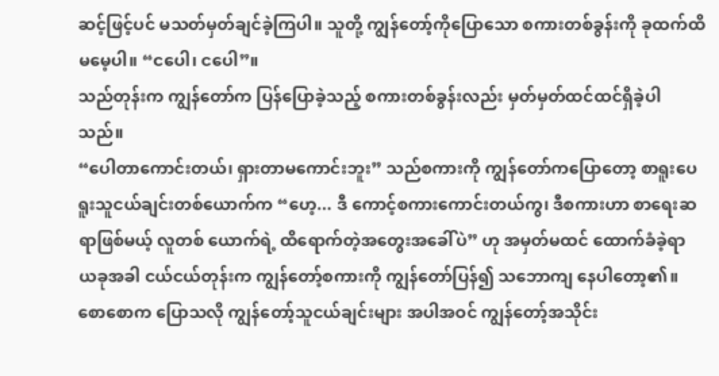ဆင့်ဖြင့်ပင် မသတ်မှတ်ချင်ခဲ့ကြပါ။ သူတို့ ကျွန်တော့်ကိုပြောသော စကားတစ်ခွန်းကို ခုထက်ထိမမေ့ပါ။ “ငပေါ၊ ငပေါ”။
သည်တုန်းက ကျွန်တော်က ပြန်ပြောခဲ့သည့် စကားတစ်ခွန်းလည်း မှတ်မှတ်ထင်ထင်ရှိခဲ့ပါသည်။
“ပေါတာကောင်းတယ်၊ ရှားတာမကောင်းဘူး” သည်စကားကို ကျွန်တော်ကပြောတော့ စာရူးပေရူးသူငယ်ချင်းတစ်ယောက်က “ဟေ့... ဒီ ကောင့်စကားကောင်းတယ်ကွ၊ ဒီစကားဟာ စာရေးဆရာဖြစ်မယ့် လူတစ် ယောက်ရဲ့ ထိရောက်တဲ့အတွေးအခေါ်ပဲ” ဟု အမှတ်မထင် ထောက်ခံခဲ့ရာ ယခုအခါ ငယ်ငယ်တုန်းက ကျွန်တော့်စကားကို ကျွန်တော်ပြန်၍ သဘောကျ နေပါတော့၏။
စောစောက ပြောသလို ကျွန်တော့်သူငယ်ချင်းများ အပါအဝင် ကျွန်တော့်အသိုင်း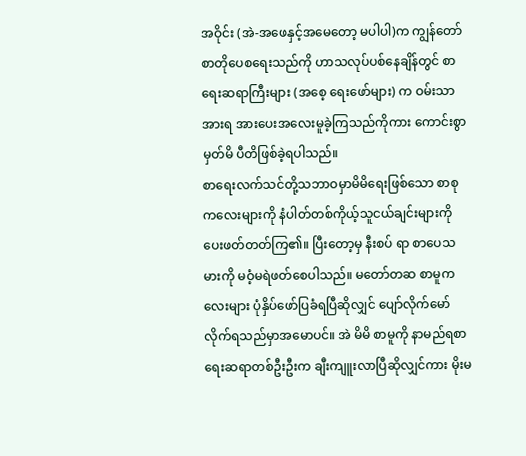အဝိုင်း (အဲ-အဖေနှင့်အမေတော့ မပါပါ)က ကျွန်တော် စာတိုပေစရေးသည်ကို ဟာသလုပ်ပစ်နေချိန်တွင် စာရေးဆရာကြီးများ (အစေ့ ရေးဖော်များ) က ဝမ်းသာအားရ အားပေးအလေးမူခဲ့ကြသည်ကိုကား ကောင်းစွာမှတ်မိ ပီတိဖြစ်ခဲ့ရပါသည်။
စာရေးလက်သင်တို့သဘာဝမှာမိမိရေးဖြစ်သော စာစုကလေးများကို နံပါတ်တစ်ကိုယ့်သူငယ်ချင်းများကို ပေးဖတ်တတ်ကြ၏။ ပြီးတော့မှ နီးစပ် ရာ စာပေသမားကို မဝံ့မရဲဖတ်စေပါသည်။ မတော်တဆ စာမူကလေးများ ပုံနှိပ်ဖော်ပြခံရပြီဆိုလျှင် ပျော်လိုက်မော်လိုက်ရသည်မှာအမောပင်။ အဲ မိမိ စာမူကို နာမည်ရစာရေးဆရာတစ်ဦးဦးက ချီးကျူးလာပြီဆိုလျှင်ကား မိုးမ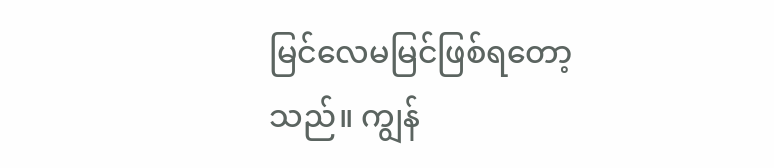မြင်လေမမြင်ဖြစ်ရတော့သည်။ ကျွန်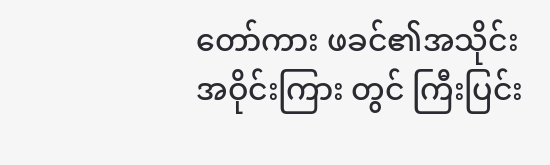တော်ကား ဖခင်၏အသိုင်းအဝိုင်းကြား တွင် ကြီးပြင်း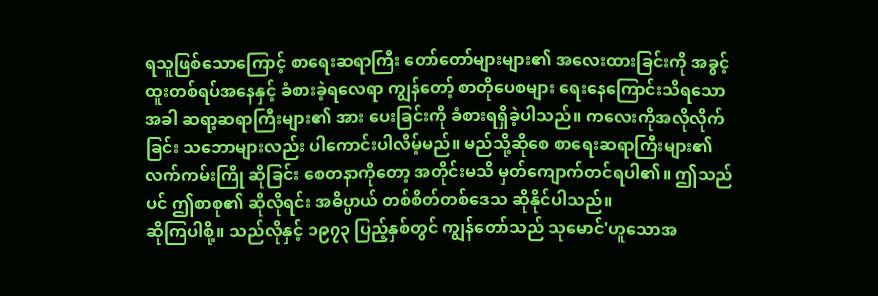ရသူဖြစ်သောကြောင့် စာရေးဆရာကြီး တော်တော်များများ၏ အလေးထားခြင်းကို အခွင့်ထူးတစ်ရပ်အနေနှင့် ခံစားခဲ့ရလေရာ ကျွန်တော့် စာတိုပေစများ ရေးနေကြောင်းသိရသောအခါ ဆရာ့ဆရာကြီးများ၏ အား ပေးခြင်းကို ခံစားရရှိခဲ့ပါသည်။ ကလေးကိုအလိုလိုက်ခြင်း သဘောများလည်း ပါကောင်းပါလိမ့်မည်။ မည်သို့ဆိုစေ စာရေးဆရာကြီးများ၏ လက်ကမ်းကြို ဆိုခြင်း စေတနာကိုတော့ အတိုင်းမသိ မှတ်ကျောက်တင်ရပါ၏။ ဤသည် ပင် ဤစာစု၏ ဆိုလိုရင်း အဓိပ္ပာယ် တစ်စိတ်တစ်ဒေသ ဆိုနိုင်ပါသည်။
ဆိုကြပါစို့။ သည်လိုနှင့် ၁၉၇၃ ပြည့်နှစ်တွင် ကျွန်တော်သည် သုမောင်'ဟူသောအ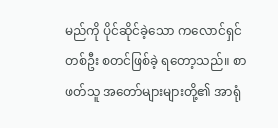မည်ကို ပိုင်ဆိုင်ခဲ့သော ကလောင်ရှင်တစ်ဦး စတင်ဖြစ်ခဲ့ ရတော့သည်။ စာဖတ်သူ အတော်များများတို့၏ အာရုံ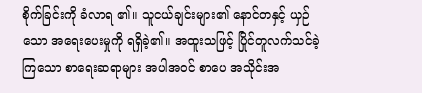စိုက်ခြင်းကို ခံလာရ ၏။ သူငယ်ချင်းများ၏ နောင်တနှင့် ယှဉ်သော အရေးပေးမှုကို ရရှိခဲ့၏။ အထူးသဖြင့် ပြိုင်တူလက်သင်ခဲ့ကြသော စာရေးဆရာများ အပါအဝင် စာပေ အသိုင်းအ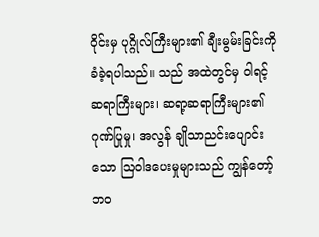ဝိုင်းမှ ပုဂ္ဂိုလ်ကြီးများ၏ ချီးမွမ်းခြင်းကို ခံခဲ့ရပါသည်။ သည် အထဲတွင်မှ ဝါရင့်ဆရာကြီးများ၊ ဆရာ့ဆရာကြီးများ၏ ဂုဏ်ပြုမှု၊ အလွန် ချိုသာညင်းပျောင်းသော ဩဝါဒပေးမှုများသည် ကျွန်တော့်ဘဝ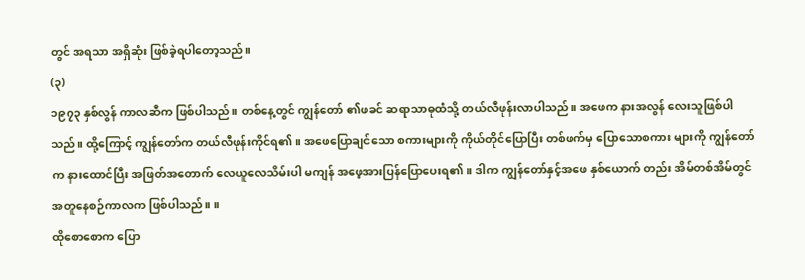တွင် အရသာ အရှိဆုံး ဖြစ်ခဲ့ရပါတော့သည်။
(၃)
၁၉၇၃ နှစ်လွန် ကာလဆီက ဖြစ်ပါသည်။ တစ်နေ့တွင် ကျွန်တော် ၏ဖခင် ဆရာသာဓုထံသို့ တယ်လီဖုန်းလာပါသည်။ အဖေက နားအလွန် လေးသူဖြစ်ပါသည်။ ထို့ကြောင့် ကျွန်တော်က တယ်လီဖုန်းကိုင်ရ၏။ အဖေပြောချင်သော စကားများကို ကိုယ်တိုင်ပြောပြီး တစ်ဖက်မှ ပြောသောစကား များကို ကျွန်တော်က နားထောင်ပြီး အဖြတ်အတောက် လေယူလေသိမ်းပါ မကျန် အဖေ့အားပြန်ပြောပေးရ၏။ ဒါက ကျွန်တော်နှင့်အဖေ နှစ်ယောက် တည်း အိမ်တစ်အိမ်တွင် အတူနေစဉ်ကာလက ဖြစ်ပါသည်။ ။
ထိုစောစောက ပြော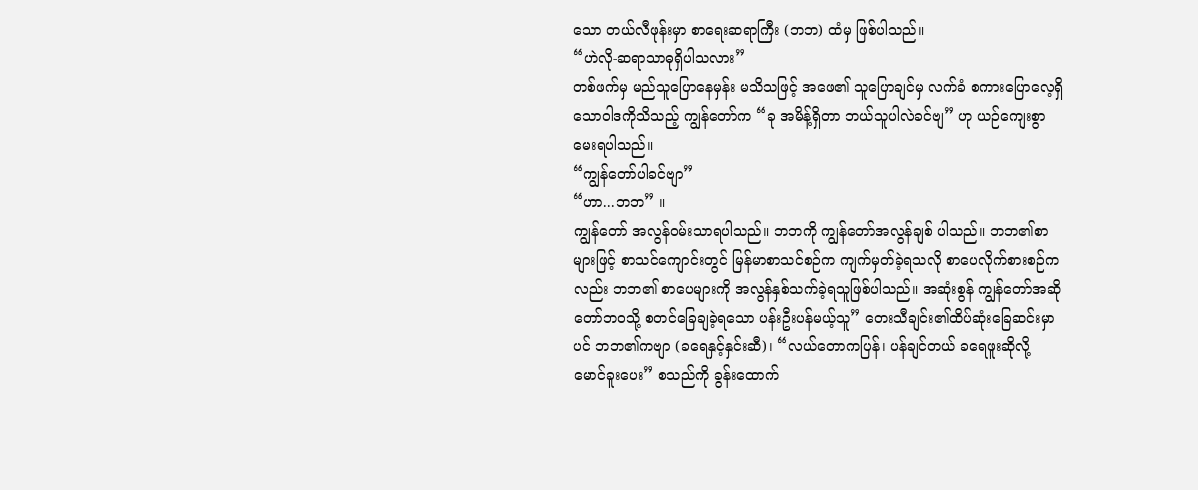သော တယ်လီဖုန်းမှာ စာရေးဆရာကြီး (ဘဘ) ထံမှ ဖြစ်ပါသည်။
“ဟဲလို-ဆရာသာဓုရှိပါသလား”
တစ်ဖက်မှ မည်သူပြောနေမှန်း မသိသဖြင့် အဖေ၏ သူပြောချင်မှ လက်ခံ စကားပြောလေ့ရှိသောဝါဒကိုသိသည့် ကျွန်တော်က “ခု အမိန့်ရှိတာ ဘယ်သူပါလဲခင်ဗျ” ဟု ယဉ်ကျေးစွာ မေးရပါသည်။
“ကျွန်တော်ပါခင်ဗျာ”
“ဟာ...ဘဘ” ။
ကျွန်တော် အလွန်ဝမ်းသာရပါသည်။ ဘဘကို ကျွန်တော်အလွန်ချစ် ပါသည်။ ဘဘ၏စာများဖြင့် စာသင်ကျောင်းတွင် မြန်မာစာသင်စဉ်က ကျက်မှတ်ခဲ့ရသလို စာပေလိုက်စားစဉ်ကလည်း ဘဘ၏ စာပေများကို အလွန်နှစ်သက်ခဲ့ရသူဖြစ်ပါသည်။ အဆုံးစွန် ကျွန်တော်အဆိုတော်ဘဝသို့ စတင်ခြေချခဲ့ရသော ပန်းဦးပန်မယ့်သူ” တေးသီချင်း၏ထိပ်ဆုံးခြေဆင်းမှာ ပင် ဘဘ၏ကဗျာ (ခရေနှင့်နှင်းဆီ)၊ “လယ်တောကပြန်၊ ပန်ချင်တယ် ခရေဖူးဆိုလို့ မောင်ခူးပေး” စသည်ကို ခွန်းထောက်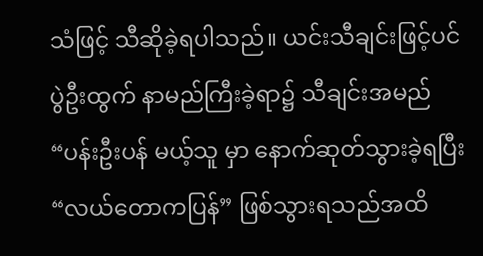သံဖြင့် သီဆိုခဲ့ရပါသည်။ ယင်းသီချင်းဖြင့်ပင် ပွဲဦးထွက် နာမည်ကြီးခဲ့ရာ၌ သီချင်းအမည် “ပန်းဦးပန် မယ့်သူ မှာ နောက်ဆုတ်သွားခဲ့ရပြီး “လယ်တောကပြန်” ဖြစ်သွားရသည်အထိ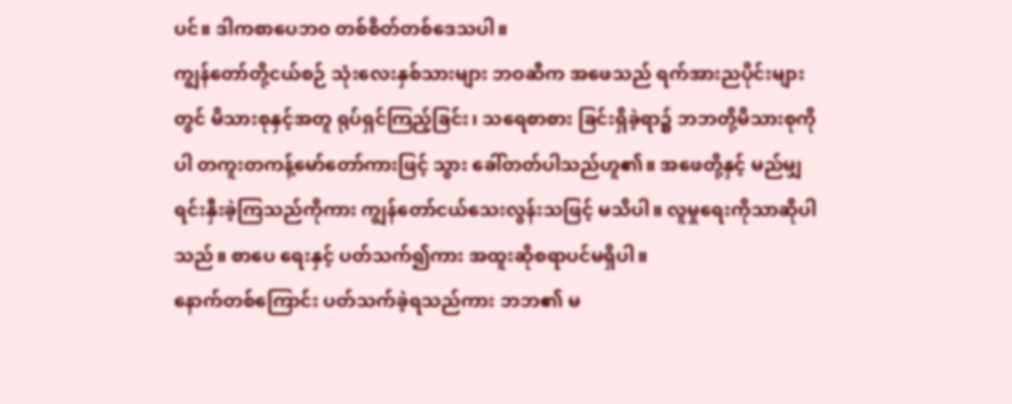ပင်။ ဒါကစာပေဘဝ တစ်စိတ်တစ်ဒေသပါ။
ကျွန်တော်တို့ငယ်စဉ် သုံးလေးနှစ်သားများ ဘဝဆီက အဖေသည် ရက်အားညပိုင်းများတွင် မိသားစုနှင့်အတူ ရုပ်ရှင်ကြည့်ခြင်း၊ သရေစာစား ခြင်းရှိခဲ့ရာ၌ ဘဘတို့မိသားစုကိုပါ တကူးတကန့်မော်တော်ကားဖြင့် သွား ခေါ်တတ်ပါသည်ဟူ၏။ အဖေတို့နှင့် မည်မျှရင်းနှီးခဲ့ကြသည်ကိုကား ကျွန်တော်ငယ်သေးလွန်းသဖြင့် မသိပါ။ လူမှုရေးကိုသာဆိုပါသည်။ စာပေ ရေးနှင့် ပတ်သက်၍ကား အထူးဆိုစရာပင်မရှိပါ။
နောက်တစ်ကြောင်း ပတ်သက်ခဲ့ရသည်ကား ဘဘ၏ မ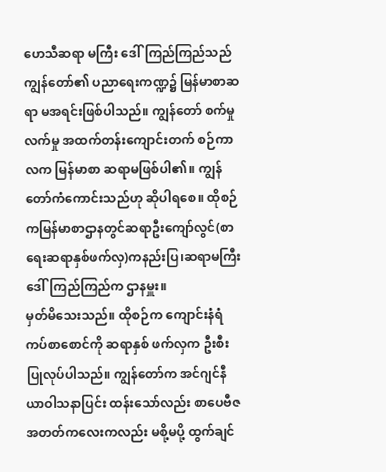ဟေသီဆရာ မကြီး ဒေါ်ကြည်ကြည်သည် ကျွန်တော်၏ ပညာရေးကဏ္ဍ၌ မြန်မာစာဆရာ မအရင်းဖြစ်ပါသည်။ ကျွန်တော် စက်မှုလက်မှု အထက်တန်းကျောင်းတက် စဉ်ကာလက မြန်မာစာ ဆရာမဖြစ်ပါ၏။ ကျွန်တော်ကံကောင်းသည်ဟု ဆိုပါရစေ။ ထိုစဉ်ကမြန်မာစာဌာနတွင်ဆရာဦးကျော်လွင်(စာရေးဆရာနှစ်ဖက်လှ)ကနည်းပြ၊ဆရာမကြီးဒေါ်ကြည်ကြည်က ဌာနမှူး။
မှတ်မိသေးသည်။ ထိုစဉ်က ကျောင်းနံရံကပ်စာစောင်ကို ဆရာနှစ် ဖက်လှက ဦးစီးပြုလုပ်ပါသည်။ ကျွန်တော်က အင်ဂျင်နီယာဝါသနာပြင်း ထန်းသော်လည်း စာပေဗီဇ အတတ်ကလေးကလည်း မစို့မပို့ ထွက်ချင်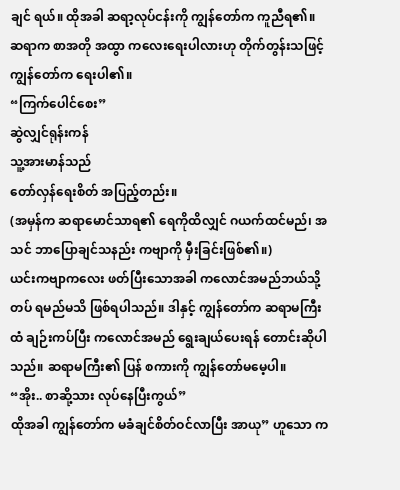ချင် ရယ်။ ထိုအခါ ဆရာ့လုပ်ငန်းကို ကျွန်တော်က ကူညီရ၏။ ဆရာက စာအတို အထွာ ကလေးရေးပါလားဟု တိုက်တွန်းသဖြင့် ကျွန်တော်က ရေးပါ၏။
“ကြက်ပေါင်စေး”
ဆွဲလျှင်ရုန်းကန်
သူ့အားမာန်သည်
တော်လှန်ရေးစိတ် အပြည့်တည်း။
(အမှန်က ဆရာမောင်သာရ၏ ရေကိုထိလျှင် ဂယက်ထင်မည်၊ အသင် ဘာပြောချင်သနည်း ကဗျာကို မှီးခြင်းဖြစ်၏။)
ယင်းကဗျာကလေး ဖတ်ပြီးသောအခါ ကလောင်အမည်ဘယ်သို့တပ် ရမည်မသိ ဖြစ်ရပါသည်။ ဒါနှင့် ကျွန်တော်က ဆရာမကြီးထံ ချဉ်းကပ်ပြီး ကလောင်အမည် ရွေးချယ်ပေးရန် တောင်းဆိုပါသည်။ ဆရာမကြီး၏ ပြန် စကားကို ကျွန်တော်မမေ့ပါ။
“အိုး.. စာဆို့သား လုပ်နေပြီးကွယ်”
ထိုအခါ ကျွန်တော်က မခံချင်စိတ်ဝင်လာပြီး အာယု” ဟူသော က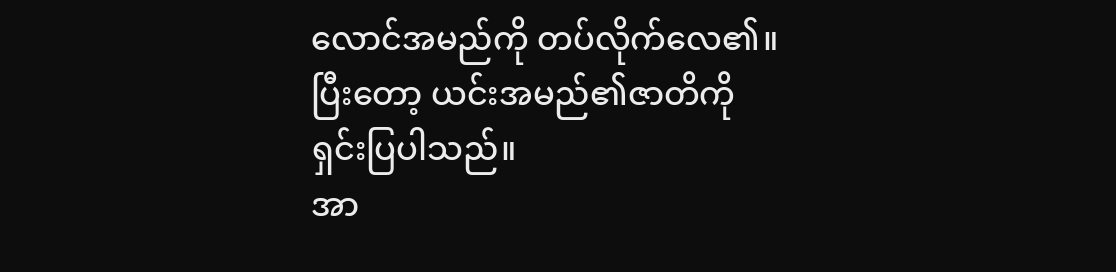လောင်အမည်ကို တပ်လိုက်လေ၏။ ပြီးတော့ ယင်းအမည်၏ဇာတိကို ရှင်းပြပါသည်။
အာ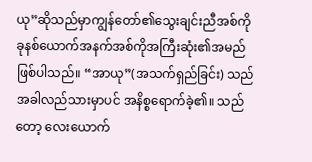ယု”ဆိုသည်မှာကျွန်တော်၏သွေးချင်းညီအစ်ကိုခုနစ်ယောက်အနက်အစ်ကိုအကြီးဆုံး၏အမည်ဖြစ်ပါသည်။ “အာယု”(အသက်ရှည်ခြင်း) သည် အခါလည်သားမှာပင် အနိစ္စရောက်ခဲ့၏။ သည်တော့ လေးယောက်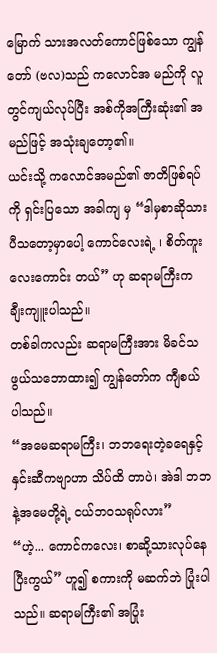မြောက် သားအလတ်ကောင်ဖြစ်သော ကျွန်တော် (ဗလ)သည် ကလောင်အ မည်ကို လူတွင်ကျယ်လုပ်ပြီး အစ်ကိုအကြီးဆုံး၏ အမည်ဖြင့် အသုံးချတော့၏။
ယင်းသို့ ကလောင်အမည်၏ ဇာတိဖြစ်ရပ်ကို ရှင်းပြသော အခါကျ မှ “ဒါမှစာဆိုသားပီသတော့မှာပေါ့ ကောင်လေးရဲ့ ၊ စိတ်ကူးလေးကောင်း တယ်” ဟု ဆရာမကြီးက ချီးကျူးပါသည်။
တစ်ခါကလည်း ဆရာမကြီးအား မိခင်သဖွယ်သဘောထား၍ ကျွန်တော်က ကျီစယ်ပါသည်။
“အမေဆရာမကြီး၊ ဘဘရေးတဲ့ခရေနှင့် နှင်းဆီကဗျာဟာ သိပ်ထိ တာပဲ၊ အဲဒါ ဘဘနဲ့အမေတို့ရဲ့ ငယ်ဘဝသရုပ်လား”
“ဟဲ့... ကောင်ကလေး၊ စာဆို့သားလုပ်နေပြီးကွယ်” ဟူ၍ စကားကို မဆက်ဘဲ ပြုံးပါသည်။ ဆရာမကြီး၏ အပြုံး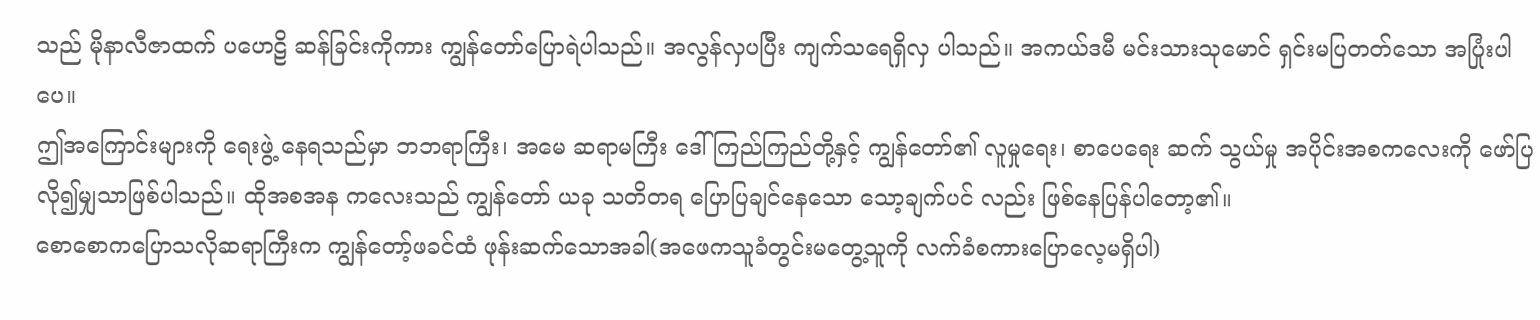သည် မိုနာလီဇာထက် ပဟေဠိ ဆန်ခြင်းကိုကား ကျွန်တော်ပြောရဲပါသည်။ အလွန်လှပပြီး ကျက်သရေရှိလှ ပါသည်။ အကယ်ဒမီ မင်းသားသုမောင် ရှင်းမပြတတ်သော အပြုံးပါပေ။
ဤအကြောင်းများကို ရေးဖွဲ့ နေရသည်မှာ ဘဘရာကြီး၊ အမေ ဆရာမကြီး ဒေါ်ကြည်ကြည်တို့နှင့် ကျွန်တော်၏ လူမှုရေး၊ စာပေရေး ဆက် သွယ်မှု အပိုင်းအစကလေးကို ဖော်ပြလို၍မျှသာဖြစ်ပါသည်။ ထိုအစအန ကလေးသည် ကျွန်တော် ယခု သတိတရ ပြောပြချင်နေသော သော့ချက်ပင် လည်း ဖြစ်နေပြန်ပါတော့၏။
စောစောကပြောသလိုဆရာကြီးက ကျွန်တော့်ဖခင်ထံ ဖုန်းဆက်သောအခါ(အဖေကသူခံတွင်းမတွေ့သူကို လက်ခံစကားပြောလေ့မရှိပါ)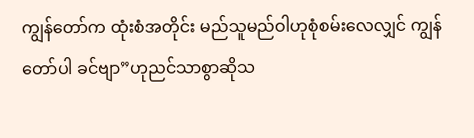ကျွန်တော်က ထုံးစံအတိုင်း မည်သူမည်ဝါဟုစုံစမ်းလေလျှင် ကျွန်တော်ပါ ခင်ဗျာ”ဟုညင်သာစွာဆိုသ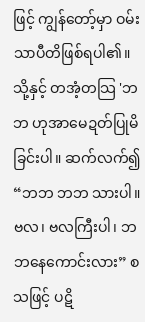ဖြင့် ကျွန်တော့်မှာ ဝမ်းသာပီတိဖြစ်ရပါ၏။ သို့နှင့် တအံ့တသြ 'ဘဘ ဟုအာမေဍတ်ပြုမိခြင်းပါ။ ဆက်လက်၍ “ဘဘ ဘဘ သားပါ။ ဗလ၊ ဗလကြီးပါ၊ ဘဘနေကောင်းလား” စသဖြင့် ပဋိ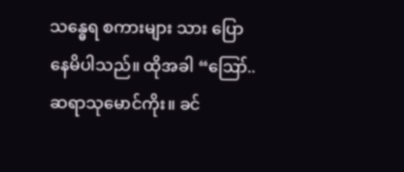သန္ဓေရ စကားများ သား ပြောနေမိပါသည်။ ထိုအခါ “ဪ..ဆရာသုမောင်ကိုး။ ခင်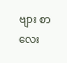ဗျား စာလေး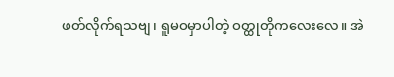ဖတ်လိုက်ရသဗျ၊ ရူမဝမှာပါတဲ့ ဝတ္ထုတိုကလေးလေ။ အဲ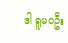ဒါ ရူမ၀ဦး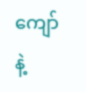ကျော်နဲ့